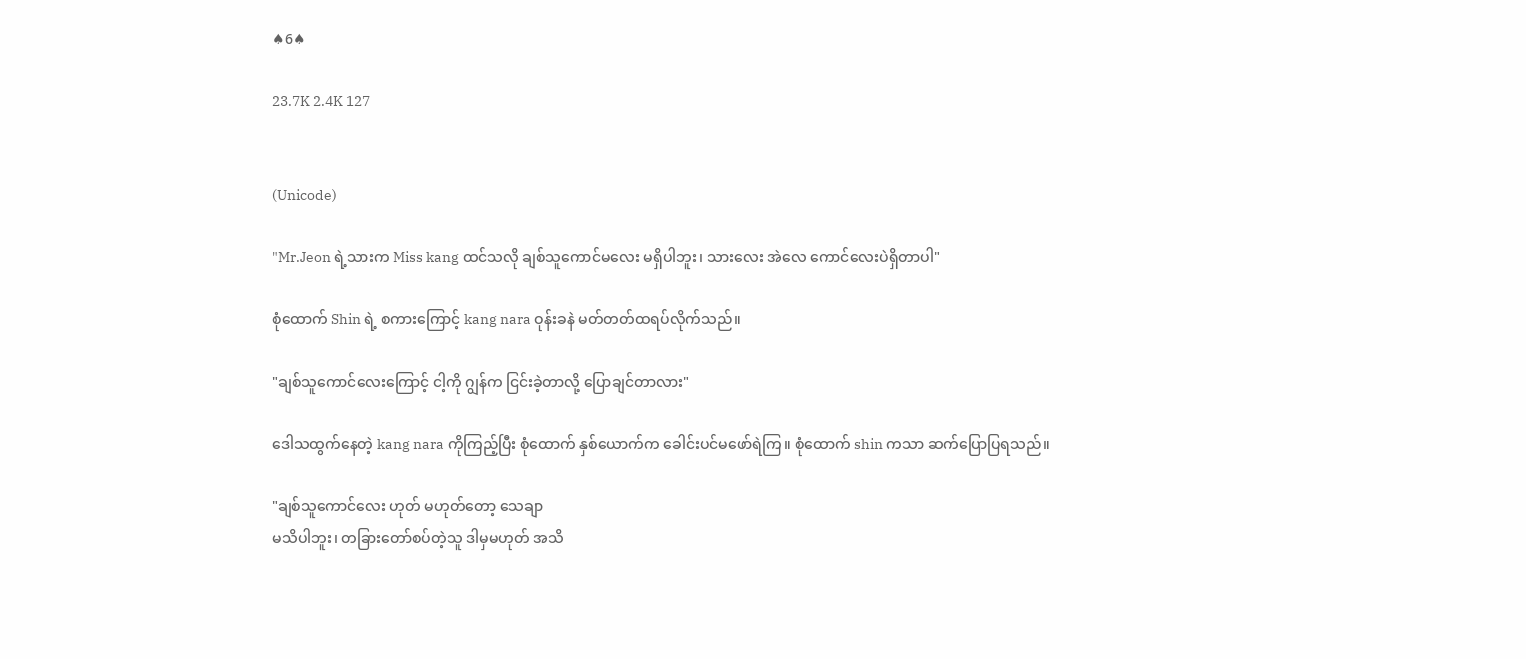♠6♠

23.7K 2.4K 127


(Unicode)

"Mr.Jeon ရဲ့သားက Miss kang ထင်သလို ချစ်သူကောင်မလေး မရှိပါဘူး၊ သားလေး အဲလေ ကောင်လေးပဲရှိတာပါ"

စုံထောက် Shin ရဲ့ စကားကြောင့် kang nara ဝုန်းခနဲ မတ်တတ်ထရပ်လိုက်သည်။

"ချစ်သူကောင်လေးကြောင့် ငါ့ကို ဂျွန်က ငြင်းခဲ့တာလို့ ပြောချင်တာလား"

ဒေါသထွက်နေတဲ့ kang nara ကိုကြည့်ပြီး စုံထောက် နှစ်ယောက်က ခေါင်းပင်မဖော်ရဲကြ။ စုံထောက် shin ကသာ ဆက်ပြောပြရသည်။

"ချစ်သူကောင်လေး ဟုတ် မဟုတ်တော့ သေချာ
မသိပါဘူး၊ တခြားတော်စပ်တဲ့သူ ဒါမှမဟုတ် အသိ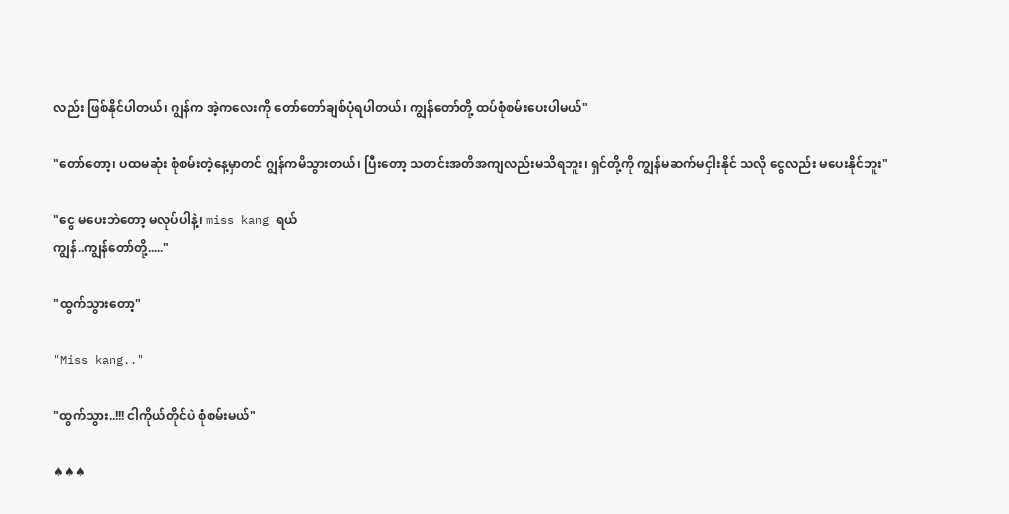လည်း ဖြစ်နိုင်ပါတယ်၊ ဂျွန်က အဲ့ကလေးကို တော်တော်ချစ်ပုံရပါတယ်၊ ကျွန်တော်တို့ ထပ်စုံစမ်းပေးပါမယ်"

"တော်တော့၊ ပထမဆုံး စုံစမ်းတဲ့နေ့မှာတင် ဂျွန်ကမိသွားတယ်၊ ပြီးတော့ သတင်းအတိအကျလည်းမသိရဘူး၊ ရှင်တို့ကို ကျွန်မဆက်မငှါးနိုင် သလို ငွေလည်း မပေးနိုင်ဘူး"

"ငွေ မပေးဘဲတော့ မလုပ်ပါနဲ့၊ miss kang ရယ်
ကျွန်..ကျွန်တော်တို့....."

"ထွက်သွားတော့"

"Miss kang.."

"ထွက်သွား..!!! ငါကိုယ်တိုင်ပဲ စုံစမ်းမယ်"

♠♠♠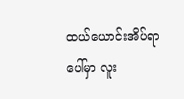ထယ်ယောင်းအိပ်ရာပေါ်မှာ လူး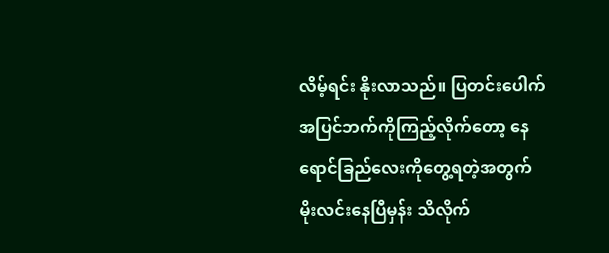လိမ့်ရင်း နိုးလာသည်။ ပြတင်းပေါက်အပြင်ဘက်ကိုကြည့်လိုက်တော့ နေရောင်ခြည်လေးကိုတွေ့ရတဲ့အတွက်
မိုးလင်းနေပြီမှန်း သိလိုက်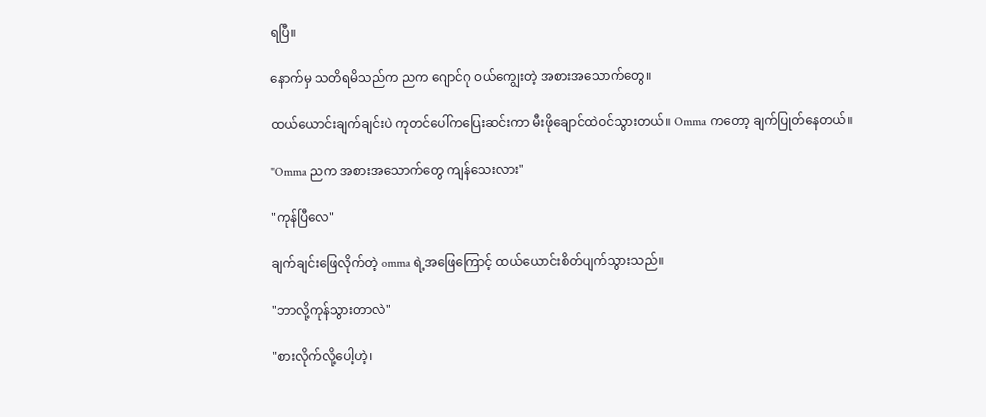ရပြီ။

နောက်မှ သတိရမိသည်က ညက ဂျောင်ဂု ဝယ်ကျွေးတဲ့ အစားအသောက်တွေ။

ထယ်ယောင်းချက်ချင်းပဲ ကုတင်ပေါ်ကပြေးဆင်းကာ မီးဖိုချောင်ထဲဝင်သွားတယ်။ Omma ကတော့ ချက်ပြုတ်နေတယ်။

"Omma ညက အစားအသောက်တွေ ကျန်သေးလား"

"ကုန်ပြီလေ"

ချက်ချင်းဖြေလိုက်တဲ့ omma ရဲ့အဖြေကြောင့် ထယ်ယောင်းစိတ်ပျက်သွားသည်။

"ဘာလို့ကုန်သွားတာလဲ"

"စားလိုက်လို့ပေါ့ဟဲ့၊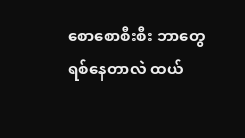စောစောစီးစီး ဘာတွေ
ရစ်နေတာလဲ ထယ်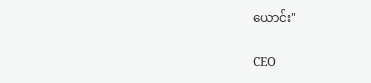ယောင်း"

CEO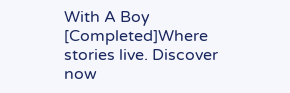With A Boy [Completed]Where stories live. Discover now